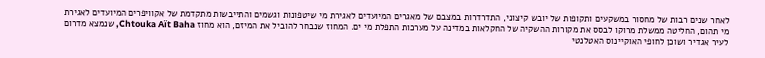לאחר שנים רבות של מחסור במשקעים ותקופות של יובש קיצוני, התדרדרות במצבם של מאגרים המיועדים לאגירת מי שיטפונות וגשמים והתייבשות מתקדמת של אקוויפרים המיועדים לאגירת מי תהום, החליטה ממשלת מרוקו לבסס את מקורות ההשקיה של החקלאות במדינה על מערכות התפלת מי ים. המחוז שנבחר להוביל את המיזם, הוא מחוז Chtouka Aït Baha, שנמצא מדרום לעיר אגדיר ושוכן לחופי האוקיינוס האטלנטי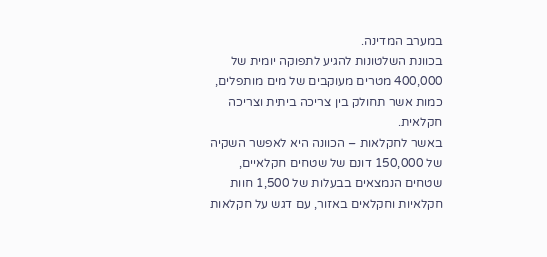במערב המדינה.
בכוונת השלטונות להגיע לתפוקה יומית של 400,000 מטרים מעוקבים של מים מותפלים, כמות אשר תחולק בין צריכה ביתית וצריכה חקלאית.
באשר לחקלאות – הכוונה היא לאפשר השקיה של 150,000 דונם של שטחים חקלאיים, שטחים הנמצאים בבעלות של 1,500 חוות חקלאיות וחקלאים באזור, עם דגש על חקלאות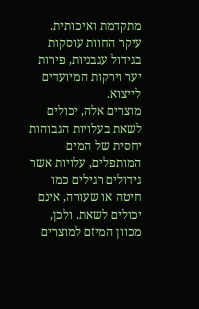מתקדמת ואיכותית. עיקר החוות עוסקות בגידול עגבניות, פירות יער וירקות המיועדים לייצוא.
מוצרים אלה, יכולים לשאת בעלויות הגבוהות יחסית של המים המותפלים, עלויות אשר גידולים רגילים כמו חיטה או שעורה, אינם יכולים לשאת. ולכן, מכוון המיזם למוצרים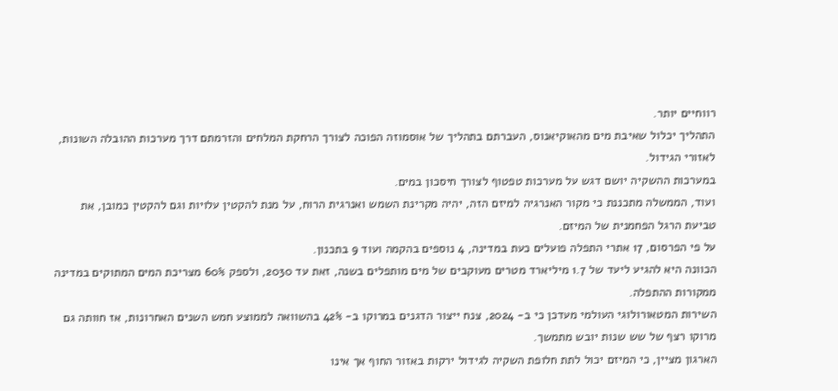רווחיים יותר.
התהליך יכלול שאיבת מים מהאוקיאנוס, העברתם בתהליך של אוסמוזה הפוכה לצורך הרחקת המלחים והזרמתם דרך מערכות ההובלה השונות, לאזורי הגידול.
במערכות ההשקיה יושם דגש על מערכות טפטוף לצורך חיסכון במים.
ועוד, הממשלה מתכננת כי מקור האנרגיה למיזם הזה, יהיה מקרינת השמש ואנרגית הרוח, על מנת להקטין עלויות וגם להקטין כמובן, את טביעת הרגל הפחמנית של המיזם.
על פי הפרסום, 17 אתרי התפלה פועלים כעת במדינה, 4 נוספים בהקמה ועוד 9 בתכנון.
הכוונה היא להגיע ליעד של 1.7 מיליארד מטרים מעוקבים של מים מותפלים בשנה, זאת עד 2030, ולספק 60% מצריכת המים המתוקים במדינה ממקורות ההתפלה.
השירות המטאורולוגי העולמי מעדכן כי ב- 2024, צנח ייצור הדגנים במרוקו ב- 42% בהשוואה לממוצע חמש השנים האחרונות, אז חוותה גם מרוקו רצף של שש שנות יובש מתמשך.
הארגון מציין, כי המיזם יכול לתת חלופת השקיה לגידול ירקות באזור החוף אך אינו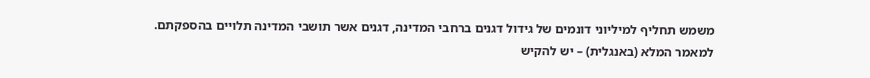משמש תחליף למיליוני דונמים של גידול דגנים ברחבי המדינה, דגנים אשר תושבי המדינה תלויים בהספקתם.
למאמר המלא (באנגלית) – יש להקיש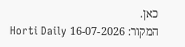כאן.
המקור: 16-07-2026 Horti Daily